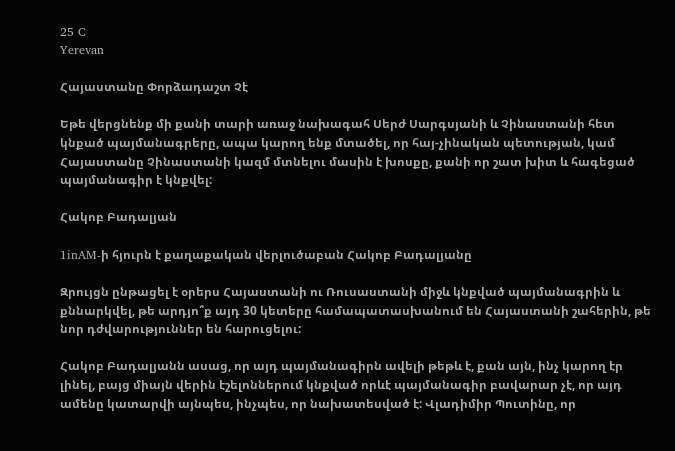25 C
Yerevan

Հայաստանը Փորձադաշտ Չէ

Եթե վերցնենք մի քանի տարի առաջ նախագահ Սերժ Սարգսյանի և Չինաստանի հետ կնքած պայմանագրերը, ապա կարող ենք մտածել, որ հայ-չինական պետության, կամ Հայաստանը Չինաստանի կազմ մտնելու մասին է խոսքը, քանի որ շատ խիտ և հագեցած պայմանագիր է կնքվել:

Հակոբ Բադալյան

1inAM‑ի հյուրն է քաղաքական վերլուծաբան Հակոբ Բադալյանը

Զրույցն ընթացել է օրերս Հայաստանի ու Ռուսաստանի միջև կնքված պայմանագրին և քննարկվել, թե արդյո՞ք այդ 30 կետերը համապատասխանում են Հայաստանի շահերին, թե նոր դժվարություններ են հարուցելու:

Հակոբ Բադալյանն ասաց, որ այդ պայմանագիրն ավելի թեթև է, քան այն, ինչ կարող էր լինել, բայց միայն վերին էշելոններում կնքված որևէ պայմանագիր բավարար չէ, որ այդ ամենը կատարվի այնպես, ինչպես, որ նախատեսված է: Վլադիմիր Պուտինը, որ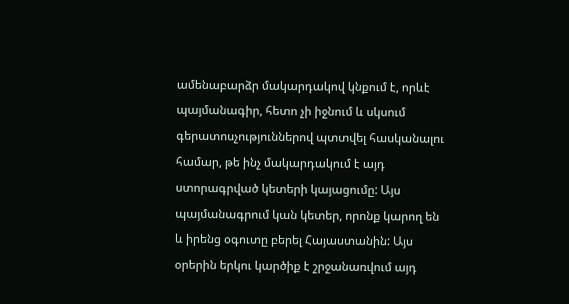ամենաբարձր մակարդակով կնքում է, որևէ պայմանագիր, հետո չի իջնում և սկսում գերատոսչություններով պտտվել հասկանալու համար, թե ինչ մակարդակում է այդ ստորագրված կետերի կայացումը: Այս պայմանագրում կան կետեր, որոնք կարող են և իրենց օգուտը բերել Հայաստանին: Այս օրերին երկու կարծիք է շրջանառվում այդ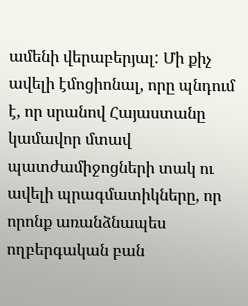ամենի վերաբերյալ: Մի քիչ ավելի էմոցիոնալ, որը պնդում է, որ սրանով Հայաստանը կամավոր մտավ պատժամիջոցների տակ ու ավելի պրագմատիկները, որ որոնք առանձնապես ողբերգական բան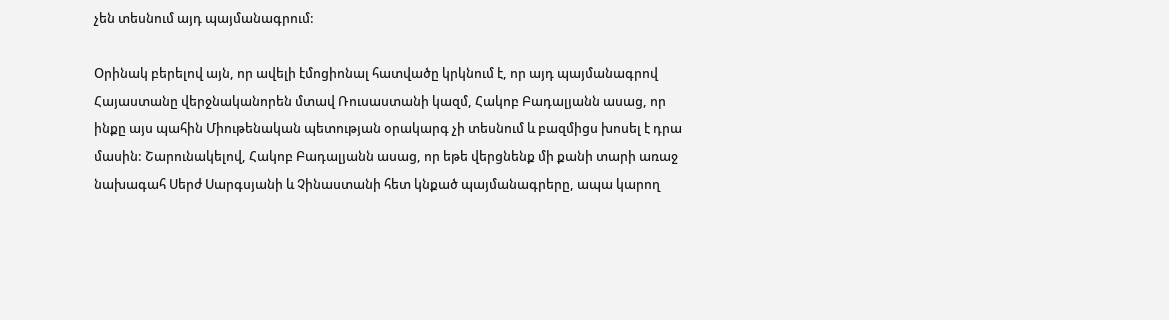չեն տեսնում այդ պայմանագրում:

Օրինակ բերելով այն, որ ավելի էմոցիոնալ հատվածը կրկնում է, որ այդ պայմանագրով Հայաստանը վերջնականորեն մտավ Ռուսաստանի կազմ, Հակոբ Բադալյանն ասաց, որ ինքը այս պահին Միութենական պետության օրակարգ չի տեսնում և բազմիցս խոսել է դրա մասին: Շարունակելով, Հակոբ Բադալյանն ասաց, որ եթե վերցնենք մի քանի տարի առաջ նախագահ Սերժ Սարգսյանի և Չինաստանի հետ կնքած պայմանագրերը, ապա կարող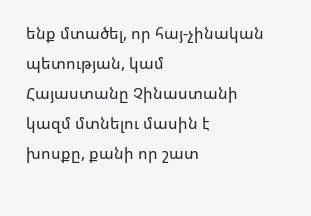ենք մտածել, որ հայ-չինական պետության, կամ Հայաստանը Չինաստանի կազմ մտնելու մասին է խոսքը, քանի որ շատ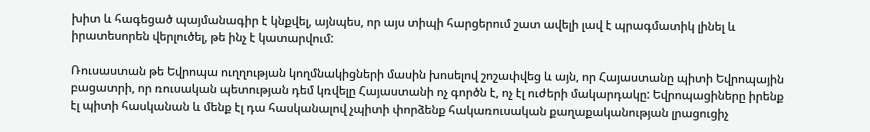խիտ և հագեցած պայմանագիր է կնքվել, այնպես, որ այս տիպի հարցերում շատ ավելի լավ է պրագմատիկ լինել և իրատեսորեն վերլուծել, թե ինչ է կատարվում:

Ռուսաստան թե Եվրոպա ուղղության կողմնակիցների մասին խոսելով շոշափվեց և այն, որ Հայաստանը պիտի Եվրոպային բացատրի, որ ռուսական պետության դեմ կռվելը Հայաստանի ոչ գործն է, ոչ էլ ուժերի մակարդակը: Եվրոպացիները իրենք էլ պիտի հասկանան և մենք էլ դա հասկանալով չպիտի փորձենք հակառուսական քաղաքականության լրացուցիչ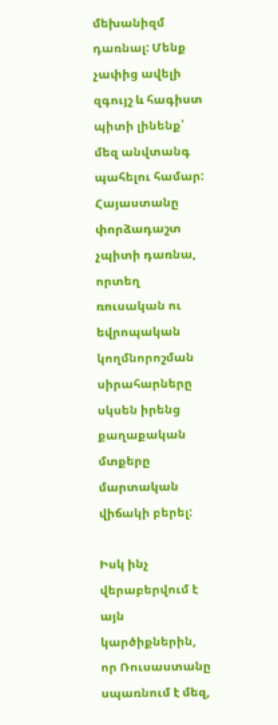մեխանիզմ դառնալ: Մենք չափից ավելի զգույշ և հագիստ պիտի լինենք՝ մեզ անվտանգ պահելու համար: Հայաստանը փորձադաշտ չպիտի դառնա, որտեղ ռուսական ու եվրոպական կողմնորոշման սիրահարները սկսեն իրենց քաղաքական մտքերը մարտական վիճակի բերել:

Իսկ ինչ վերաբերվում է այն կարծիքներին, որ Ռուսաստանը սպառնում է մեզ,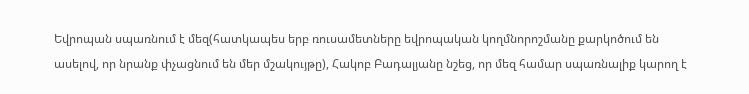Եվրոպան սպառնում է մեզ(հատկապես երբ ռուսամետները եվրոպական կողմնորոշմանը քարկոծում են ասելով, որ նրանք փչացնում են մեր մշակույթը), Հակոբ Բադալյանը նշեց, որ մեզ համար սպառնալիք կարող է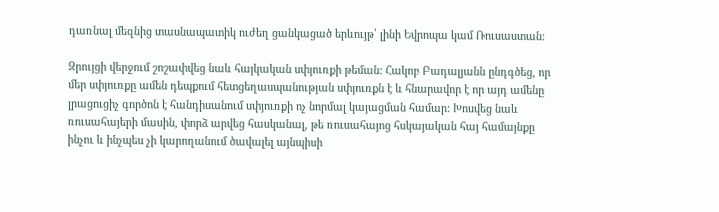դառնալ մեզնից տասնապատիկ ուժեղ ցանկացած երևույթ՝ լինի Եվրոպա կամ Ռուսաստան:

Զրույցի վերջում շոշափվեց նաև հայկական սփյուռքի թեման: Հակոբ Բադալյանն ընդգծեց, որ մեր սփյուռքը ամեն դեպքում հետցեղասպանության սփյուռքն է և հնարավոր է որ այդ ամենը լրացուցիչ գործոն է հանդիսանում սփյուռքի ոչ նորմալ կայացման համար: Խոսվեց նաև ռուսահայերի մասին, փորձ արվեց հասկանալ, թե ռուսահայոց հսկայական հայ համայնքը ինչու և ինչպես չի կարողանում ծավալել այնպիսի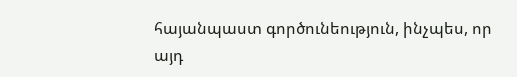հայանպաստ գործունեություն, ինչպես, որ այդ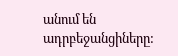անում են ադրբեջանցիները: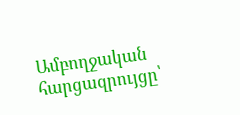Ամբողջական հարցազրույցը՝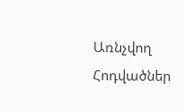Առնչվող Հոդվածներ